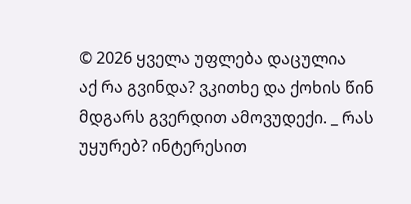© 2026 ყველა უფლება დაცულია
აქ რა გვინდა? ვკითხე და ქოხის წინ მდგარს გვერდით ამოვუდექი. _ რას უყურებ? ინტერესით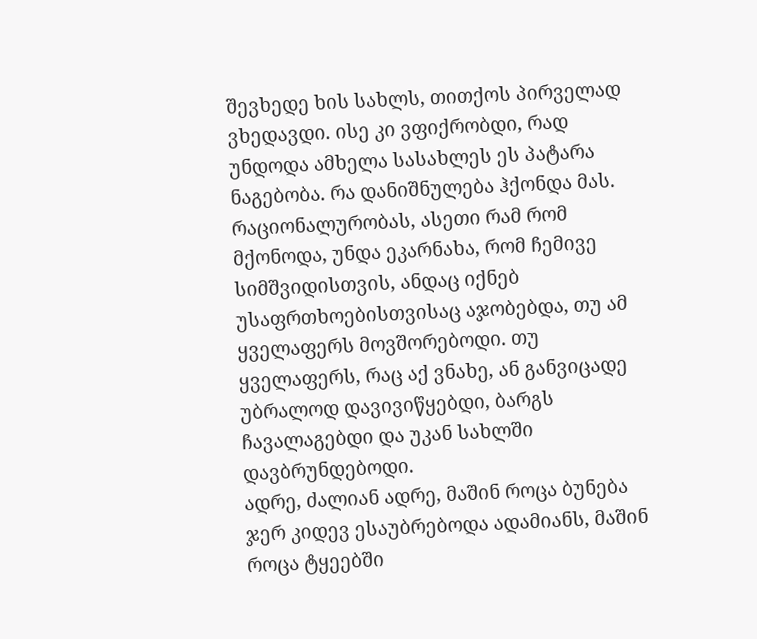შევხედე ხის სახლს, თითქოს პირველად ვხედავდი. ისე კი ვფიქრობდი, რად უნდოდა ამხელა სასახლეს ეს პატარა ნაგებობა. რა დანიშნულება ჰქონდა მას.
რაციონალურობას, ასეთი რამ რომ მქონოდა, უნდა ეკარნახა, რომ ჩემივე სიმშვიდისთვის, ანდაც იქნებ უსაფრთხოებისთვისაც აჯობებდა, თუ ამ ყველაფერს მოვშორებოდი. თუ ყველაფერს, რაც აქ ვნახე, ან განვიცადე უბრალოდ დავივიწყებდი, ბარგს ჩავალაგებდი და უკან სახლში დავბრუნდებოდი.
ადრე, ძალიან ადრე, მაშინ როცა ბუნება ჯერ კიდევ ესაუბრებოდა ადამიანს, მაშინ როცა ტყეებში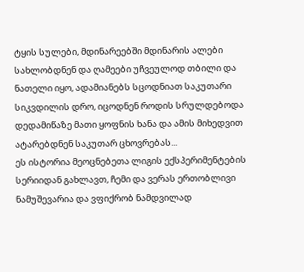ტყის სულები, მდინარეებში მდინარის ალები სახლობდნენ და ღამეები უჩვეულოდ თბილი და ნათელი იყო, ადამიანებს სცოდნიათ საკუთარი სიკვდილის დრო, იცოდნენ როდის სრულდებოდა დედამიწაზე მათი ყოფნის ხანა და ამის მიხედვით ატარებდნენ საკუთარ ცხოვრებას...
ეს ისტორია მეოცნებეთა ლიგის ექსპერიმენტების სერიიდან გახლავთ, ჩემი და ვერას ერთობლივი ნამუშევარია და ვფიქრობ ნამდვილად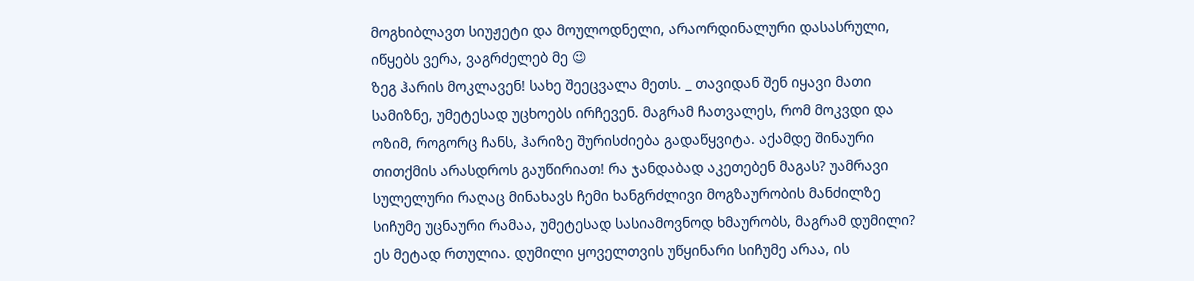მოგხიბლავთ სიუჟეტი და მოულოდნელი, არაორდინალური დასასრული, იწყებს ვერა, ვაგრძელებ მე 😉
ზეგ ჰარის მოკლავენ! სახე შეეცვალა მეთს. _ თავიდან შენ იყავი მათი სამიზნე, უმეტესად უცხოებს ირჩევენ. მაგრამ ჩათვალეს, რომ მოკვდი და ოზიმ, როგორც ჩანს, ჰარიზე შურისძიება გადაწყვიტა. აქამდე შინაური თითქმის არასდროს გაუწირიათ! რა ჯანდაბად აკეთებენ მაგას? უამრავი სულელური რაღაც მინახავს ჩემი ხანგრძლივი მოგზაურობის მანძილზე
სიჩუმე უცნაური რამაა, უმეტესად სასიამოვნოდ ხმაურობს, მაგრამ დუმილი? ეს მეტად რთულია. დუმილი ყოველთვის უწყინარი სიჩუმე არაა, ის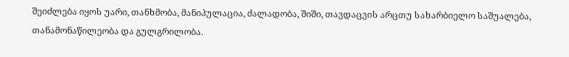შეიძლება იყოს უარი, თანხმობა, მანიპულაცია, ძალადობა, შიში, თავდაცვის არცთუ სახარბიელო საშუალება, თანამონაწილეობა და გულგრილობა.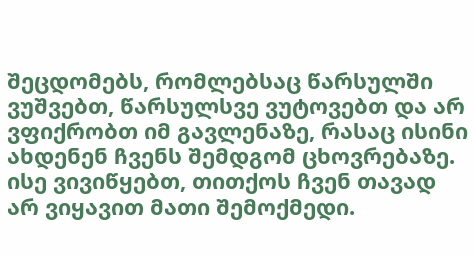შეცდომებს, რომლებსაც წარსულში ვუშვებთ, წარსულსვე ვუტოვებთ და არ ვფიქრობთ იმ გავლენაზე, რასაც ისინი ახდენენ ჩვენს შემდგომ ცხოვრებაზე. ისე ვივიწყებთ, თითქოს ჩვენ თავად არ ვიყავით მათი შემოქმედი.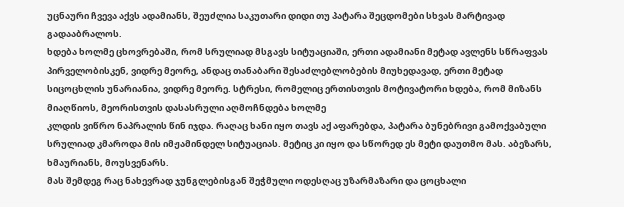უცნაური ჩვევა აქვს ადამიანს, შეუძლია საკუთარი დიდი თუ პატარა შეცდომები სხვას მარტივად გადააბრალოს.
ხდება ხოლმე ცხოვრებაში, რომ სრულიად მსგავს სიტუაციაში, ერთი ადამიანი მეტად ავლენს სწრაფვას პირველობისკენ, ვიდრე მეორე, ანდაც თანაბარი შესაძლებლობების მიუხედავად, ერთი მეტად სიცოცხლის უნარიანია, ვიდრე მეორე. სტრესი, რომელიც ერთისთვის მოტივატორი ხდება, რომ მიზანს მიაღწიოს, მეორისთვის დასასრული აღმოჩნდება ხოლმე
კლდის ვიწრო ნაპრალის წინ იჯდა. რაღაც ხანი იყო თავს აქ აფარებდა, პატარა ბუნებრივი გამოქვაბული სრულიად კმაროდა მის იმჟამინდელ სიტუაციას. მეტიც კი იყო და სწორედ ეს მეტი დაუთმო მას. აბეზარს, ხმაურიანს, მოუსვენარს.
მას შემდეგ რაც ნახევრად ჯუნგლებისგან შეჭმული ოდესღაც უზარმაზარი და ცოცხალი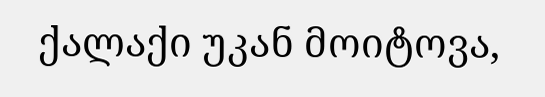ქალაქი უკან მოიტოვა,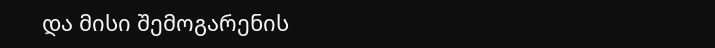და მისი შემოგარენის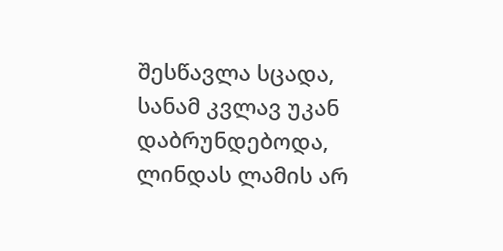შესწავლა სცადა, სანამ კვლავ უკან დაბრუნდებოდა, ლინდას ლამის არ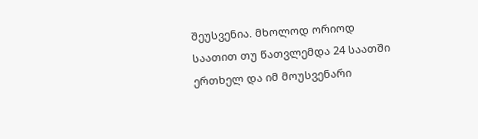შეუსვენია. მხოლოდ ორიოდ საათით თუ წათვლემდა 24 საათში ერთხელ და იმ მოუსვენარი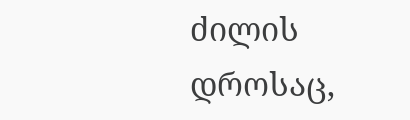ძილის დროსაც,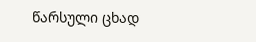წარსული ცხად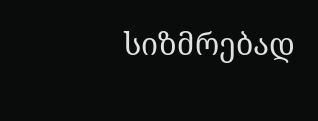სიზმრებად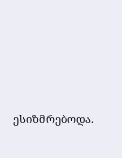ესიზმრებოდა.